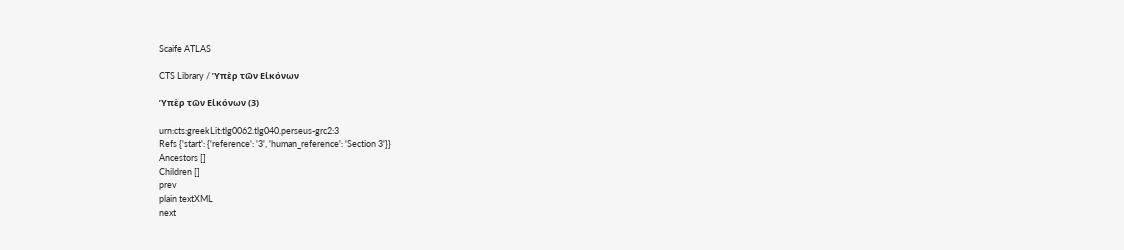Scaife ATLAS

CTS Library / Ὑπὲρ τῶν Εἰκόνων

Ὑπὲρ τῶν Εἰκόνων (3)

urn:cts:greekLit:tlg0062.tlg040.perseus-grc2:3
Refs {'start': {'reference': '3', 'human_reference': 'Section 3'}}
Ancestors []
Children []
prev
plain textXML
next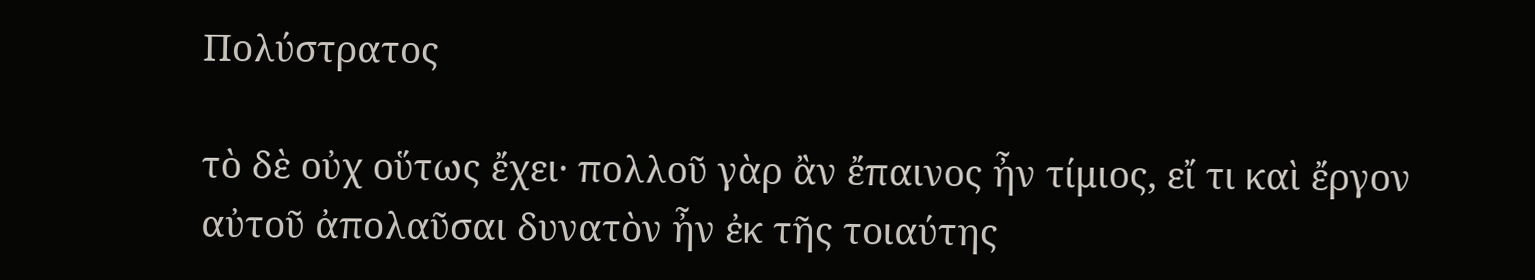Πολύστρατος

τὸ δὲ οὐχ οὕτως ἔχει· πολλοῦ γὰρ ἂν ἔπαινος ἦν τίμιος, εἴ τι καὶ ἔργον αὐτοῦ ἀπολαῦσαι δυνατὸν ἦν ἐκ τῆς τοιαύτης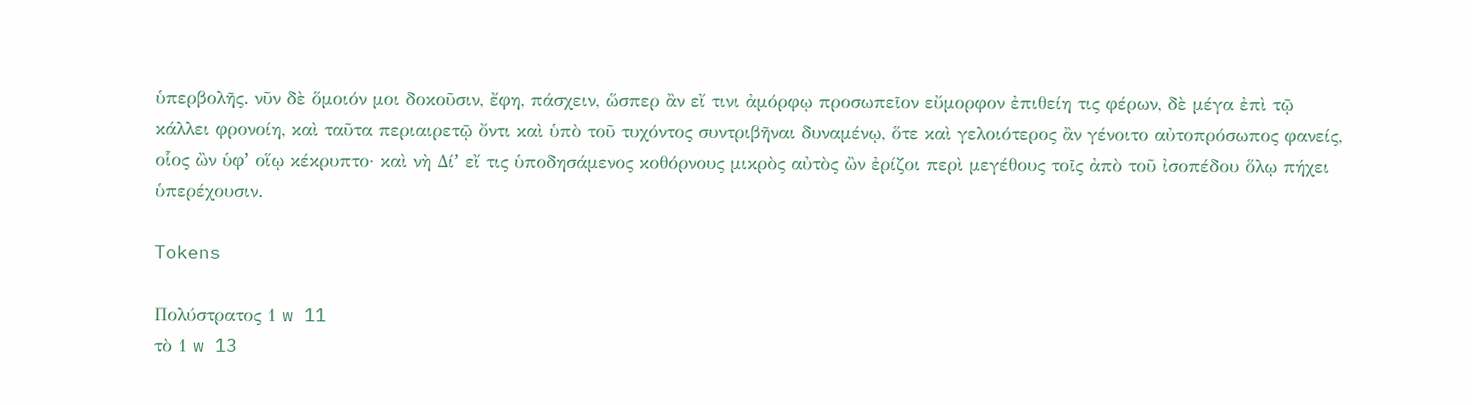ὑπερβολῆς. νῦν δὲ ὅμοιόν μοι δοκοῦσιν, ἔφη, πάσχειν, ὥσπερ ἂν εἴ τινι ἀμόρφῳ προσωπεῖον εὔμορφον ἐπιθείη τις φέρων, δὲ μέγα ἐπὶ τῷ κάλλει φρονοίη, καὶ ταῦτα περιαιρετῷ ὄντι καὶ ὑπὸ τοῦ τυχόντος συντριβῆναι δυναμένῳ, ὅτε καὶ γελοιότερος ἂν γένοιτο αὐτοπρόσωπος φανείς, οἷος ὢν ὑφʼ οἵῳ κέκρυπτο· καὶ νὴ Δίʼ εἴ τις ὑποδησάμενος κοθόρνους μικρὸς αὐτὸς ὢν ἐρίζοι περὶ μεγέθους τοῖς ἀπὸ τοῦ ἰσοπέδου ὅλῳ πήχει ὑπερέχουσιν.

Tokens

Πολύστρατος 1 w 11
τὸ 1 w 13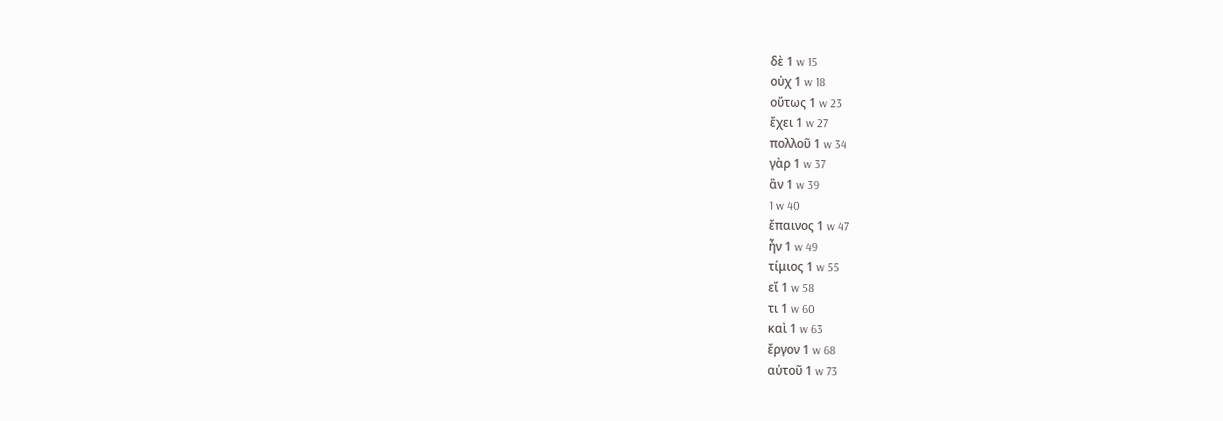δὲ 1 w 15
οὐχ 1 w 18
οὕτως 1 w 23
ἔχει 1 w 27
πολλοῦ 1 w 34
γὰρ 1 w 37
ἂν 1 w 39
1 w 40
ἔπαινος 1 w 47
ἦν 1 w 49
τίμιος 1 w 55
εἴ 1 w 58
τι 1 w 60
καὶ 1 w 63
ἔργον 1 w 68
αὐτοῦ 1 w 73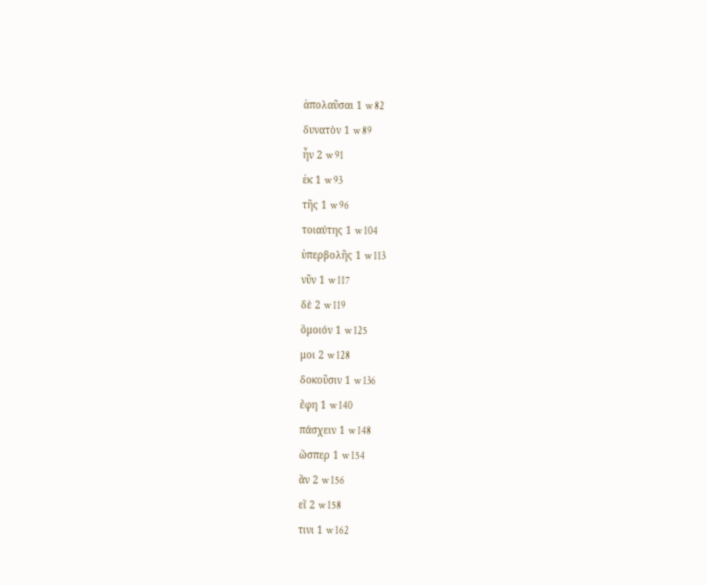ἀπολαῦσαι 1 w 82
δυνατὸν 1 w 89
ἦν 2 w 91
ἐκ 1 w 93
τῆς 1 w 96
τοιαύτης 1 w 104
ὑπερβολῆς 1 w 113
νῦν 1 w 117
δὲ 2 w 119
ὅμοιόν 1 w 125
μοι 2 w 128
δοκοῦσιν 1 w 136
ἔφη 1 w 140
πάσχειν 1 w 148
ὥσπερ 1 w 154
ἂν 2 w 156
εἴ 2 w 158
τινι 1 w 162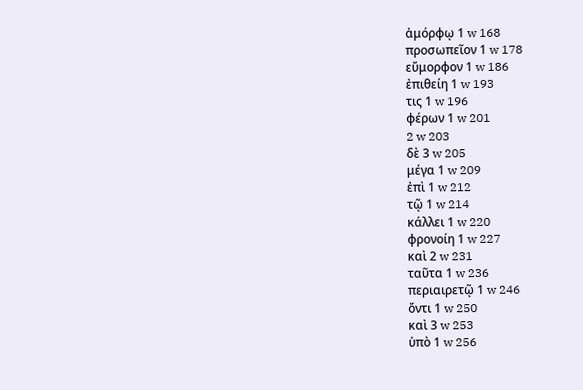ἀμόρφῳ 1 w 168
προσωπεῖον 1 w 178
εὔμορφον 1 w 186
ἐπιθείη 1 w 193
τις 1 w 196
φέρων 1 w 201
2 w 203
δὲ 3 w 205
μέγα 1 w 209
ἐπὶ 1 w 212
τῷ 1 w 214
κάλλει 1 w 220
φρονοίη 1 w 227
καὶ 2 w 231
ταῦτα 1 w 236
περιαιρετῷ 1 w 246
ὄντι 1 w 250
καὶ 3 w 253
ὑπὸ 1 w 256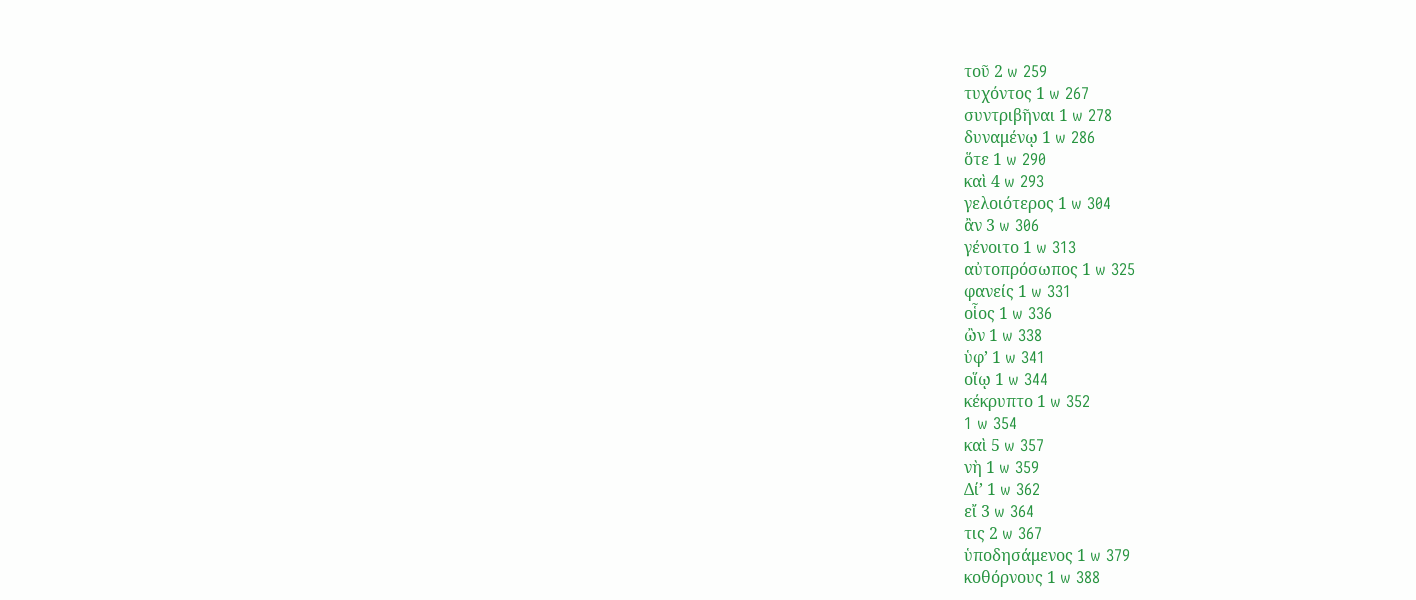τοῦ 2 w 259
τυχόντος 1 w 267
συντριβῆναι 1 w 278
δυναμένῳ 1 w 286
ὅτε 1 w 290
καὶ 4 w 293
γελοιότερος 1 w 304
ἂν 3 w 306
γένοιτο 1 w 313
αὐτοπρόσωπος 1 w 325
φανείς 1 w 331
οἷος 1 w 336
ὢν 1 w 338
ὑφʼ 1 w 341
οἵῳ 1 w 344
κέκρυπτο 1 w 352
1 w 354
καὶ 5 w 357
νὴ 1 w 359
Δίʼ 1 w 362
εἴ 3 w 364
τις 2 w 367
ὑποδησάμενος 1 w 379
κοθόρνους 1 w 388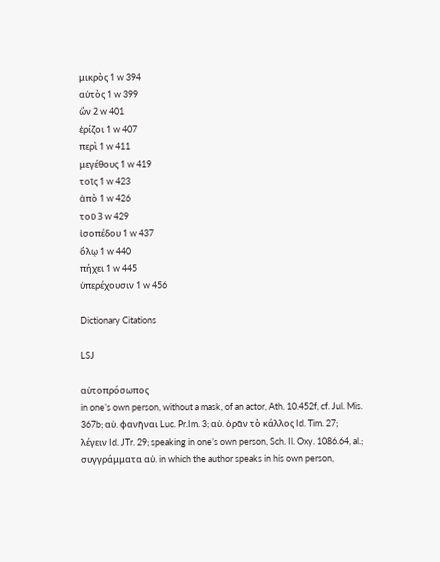μικρὸς 1 w 394
αὐτὸς 1 w 399
ὢν 2 w 401
ἐρίζοι 1 w 407
περὶ 1 w 411
μεγέθους 1 w 419
τοῖς 1 w 423
ἀπὸ 1 w 426
τοῦ 3 w 429
ἰσοπέδου 1 w 437
ὅλῳ 1 w 440
πήχει 1 w 445
ὑπερέχουσιν 1 w 456

Dictionary Citations

LSJ

αὐτοπρόσωπος
in oneʼs own person, without a mask, of an actor, Ath. 10.452f, cf. Jul. Mis. 367b; αὐ. φανῆναι Luc. Pr.Im. 3; αὐ. ὁρᾶν τὸ κάλλος Id. Tim. 27; λέγειν Id. JTr. 29; speaking in oneʼs own person, Sch. Il. Oxy. 1086.64, al.; συγγράμματα αὐ. in which the author speaks in his own person,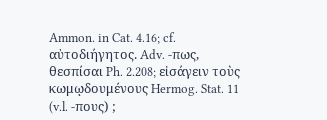Ammon. in Cat. 4.16; cf. αὐτοδιήγητος. Adv. -πως, θεσπίσαι Ph. 2.208; εἰσάγειν τοὺς κωμῳδουμένους Hermog. Stat. 11 (v.l. -πους) ;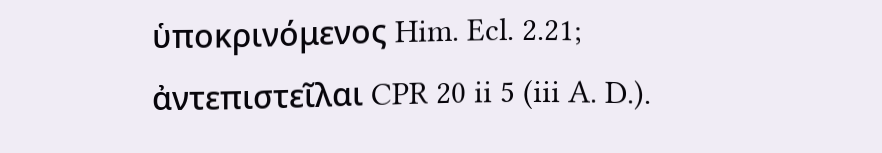ὑποκρινόμενος Him. Ecl. 2.21; ἀντεπιστεῖλαι CPR 20 ii 5 (iii A. D.).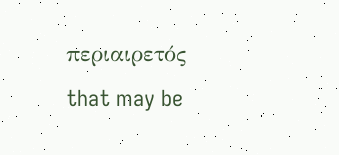περιαιρετός
that may be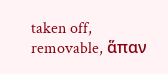taken off, removable, ἅπαν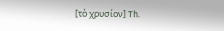[τὸ χρυσίον] Th.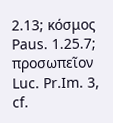2.13; κόσμος Paus. 1.25.7; προσωπεῖον Luc. Pr.Im. 3, cf.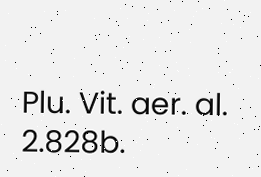Plu. Vit. aer. al. 2.828b.